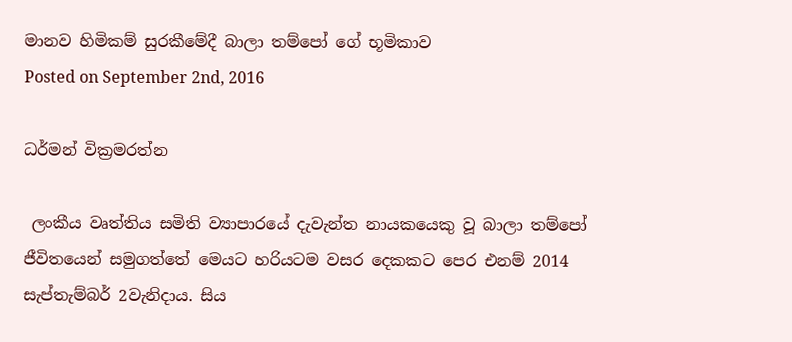මානව හිමිකම් සුරකීමේදී බාලා තම්පෝ ගේ භූමිකාව
Posted on September 2nd, 2016

ධර්මන් වික්‍රමරත්න

 ලංකීය වෘත්තිය සමිති ව්‍යාපාරයේ දැවැන්ත නායකයෙකු වූ බාලා තම්පෝ ජීවිතයෙන් සමුගත්තේ මෙයට හරියටම වසර දෙකකට පෙර එනම් 2014 සැප්තැම්බර් 2වැනිදාය. සිය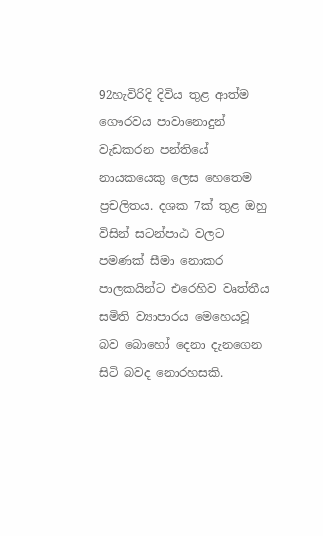92හැවිරිදි දිවිය තුළ ආත්ම ගෞරවය පාවානොදුන් වැඩකරන පන්තියේ නායකයෙකු ලෙස හෙතෙම ප්‍රචලිතය. දශක 7ක් තුළ ඔහු විසින් සටන්පාඨ වලට පමණක් සීමා නොකර පාලකයින්ට එරෙහිව වෘත්තීය සමිති ව්‍යාපාරය මෙහෙයවූ බව බොහෝ දෙනා දැනගෙන සිටි බවද නොරහසකි.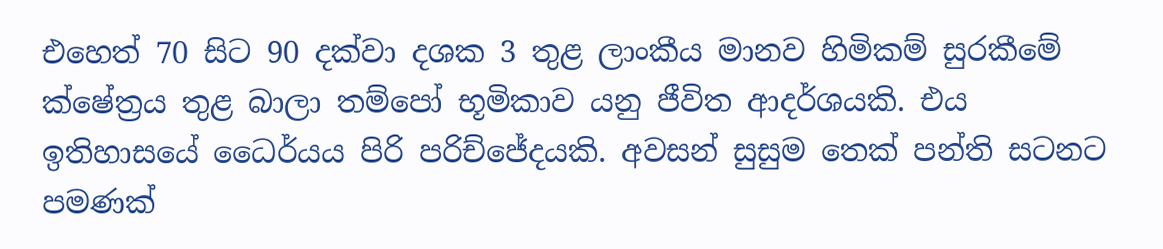එහෙත් 70 සිට 90 දක්වා දශක 3 තුළ ලාංකීය මානව හිමිකම් සුරකීමේ ක්ෂේත්‍රය තුළ බාලා තම්පෝ භූමිකාව යනු ජීවිත ආදර්ශයකි. එය ඉතිහාසයේ ධෛර්යය පිරි පරිච්ජේදයකි. අවසන් සුසුම තෙක් පන්ති සටනට පමණක්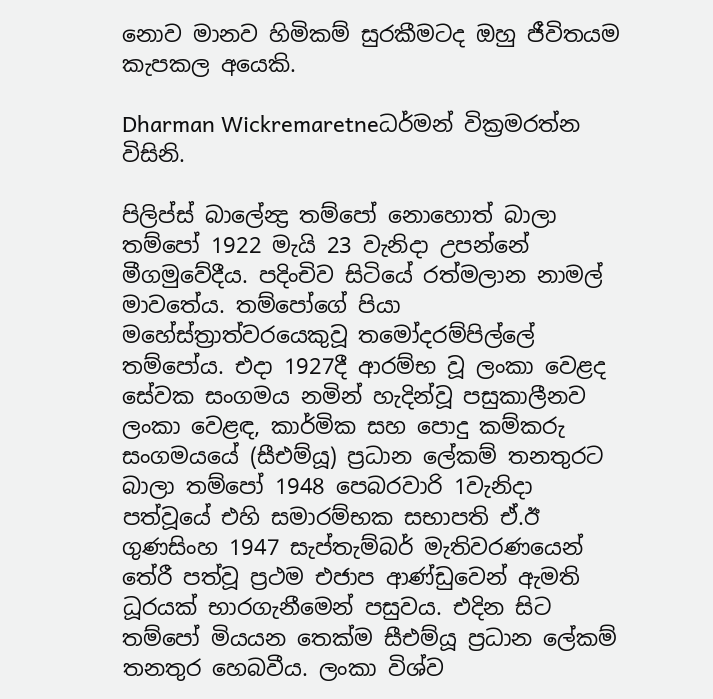නොව මානව හිමිකම් සුරකීමටද ඔහු ජීවිතයම කැපකල අයෙකි.

Dharman Wickremaretneධර්මන් වික්‍රමරත්න විසිනි.

පිලිප්ස් බාලේන්‍ද්‍ර තම්පෝ නොහොත් බාලා තම්පෝ 1922 මැයි 23 වැනිදා උපන්නේ මීගමුවේදීය. පදිංචිව සිටියේ රත්මලාන නාමල් මාවතේය. තම්පෝගේ පියා මහේස්ත්‍රාත්වරයෙකුවූ තමෝදරම්පිල්ලේ තම්පෝය. එදා 1927දී ආරම්භ වූ ලංකා වෙළද සේවක සංගමය නමින් හැදින්වූ පසුකාලීනව ලංකා වෙළඳ, කාර්මික සහ පොදු කම්කරු සංගමයයේ (සීඑම්යූ) ප්‍රධාන ලේකම් තනතුරට බාලා තම්පෝ 1948 පෙබරවාරි 1වැනිදා පත්වූයේ එහි සමාරම්භක සභාපති ඒ.ඊ ගුණසිංහ 1947 සැප්තැම්බර් මැතිවරණයෙන් තේරී පත්වූ ප්‍රථම එජාප ආණ්ඩුවෙන් ඇමති ධූරයක් භාරගැනීමෙන් පසුවය. එදින සිට තම්පෝ මියයන තෙක්ම සීඑම්යූ ප්‍රධාන ලේකම් තනතුර හෙබවීය. ලංකා විශ්ව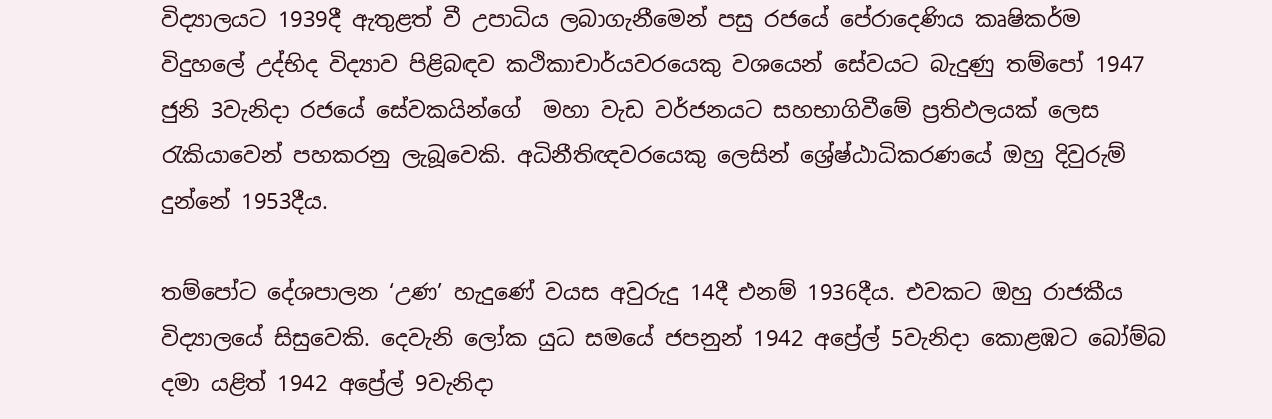විද්‍යාලයට 1939දී ඇතුළත් වී උපාධිය ලබාගැනීමෙන් පසු රජයේ පේරාදෙණිය කෘෂිකර්ම විදුහලේ උද්භිද විද්‍යාව පිළිබඳව කථිකාචාර්යවරයෙකු වශයෙන් සේවයට බැදුණු තම්පෝ 1947 ජුනි 3වැනිදා රජයේ සේවකයින්ගේ  මහා වැඩ වර්ජනයට සහභාගිවීමේ ප්‍රතිඵලයක් ලෙස රැකියාවෙන් පහකරනු ලැබූවෙකි. අධිනීතිඥවරයෙකු ලෙසින් ශ්‍රේෂ්ඨාධිකරණයේ ඔහු දිවුරුම් දුන්නේ 1953දීය.

තම්පෝට දේශපාලන ‘උණ’ හැදුණේ වයස අවුරුදු 14දී එනම් 1936දීය. එවකට ඔහු රාජකීය විද්‍යාලයේ සිසුවෙකි. දෙවැනි ලෝක යුධ සමයේ ජපනුන් 1942 අප්‍රේල් 5වැනිදා කොළඹට බෝම්බ දමා යළිත් 1942 අප්‍රේල් 9වැනිදා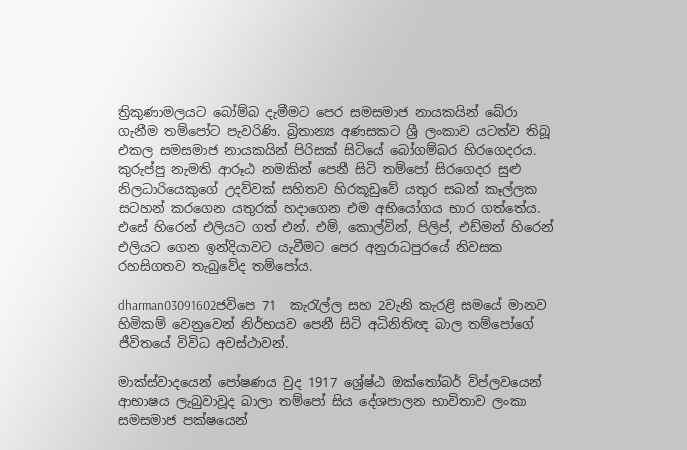ත්‍රිකුණාමලයට බෝම්බ දැමීමට පෙර සමසමාජ නායකයින් බේරා ගැනීම තම්පෝට පැවරිණි. බ්‍රිතාන්‍ය අණසකට ශ්‍රී ලංකාව යටත්ව තිබූ එකල සමසමාජ නායකයින් පිරිසක් සිටියේ බෝගම්බර හිරගෙදරය. කුරුප්පු නැමති ආරූඨ නමකින් පෙනී සිටි තම්පෝ සිරගෙදර සුළු නිලධාරියෙකුගේ උදව්වක් සහිතව හිරකූඩුවේ යතුර සබන් කෑල්ලක සටහන් කරගෙන යතුරක් හදාගෙන එම අභියෝගය භාර ගත්තේය. එසේ හිරෙන් එලියට ගත් එන්. එම්, කොල්වින්, පිලිප්, එඩ්මන් හිරෙන් එලියට ගෙන ඉන්දියාවට යැවීමට පෙර අනුරාධපුරයේ නිවසක රහසිගතව තැබුවේද තම්පෝය.

dharman03091602ජවිපෙ 71  කැරැල්ල සහ 2වැනි කැරළි සමයේ මානව හිමිකම් වෙනුවෙන් නිර්භයව පෙනී සිටි අධිනිතිඥ බාල තම්පෝගේ ජීවිතයේ විවිධ අවස්ථාවන්.

මාක්ස්වාදයෙන් පෝෂණය වුද 1917 ශ්‍රේෂ්ඨ ඔක්තෝබර් විප්ලවයෙන් ආභාෂය ලැබුවාවූද බාලා තම්පෝ සිය දේශපාලන භාවිතාව ලංකා සමසමාජ පක්ෂයෙන්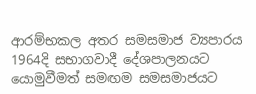ආරම්භකල අතර සමසමාජ ව්‍යපාරය 1964දි සභාගවාදී දේශපාලනයට යොමුවීමත් සමඟම සමසමාජයට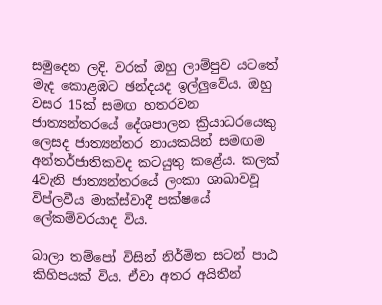සමුදෙන ලදි. වරක් ඔහු ලාම්පුව යටතේ මැද කොළඹට ඡන්දයද ඉල්ලුවේය. ඔහු වසර 15ක් සමඟ හතරවන ජාත්‍යන්තරයේ දේශපාලන ක්‍රියාධරයෙකු ලෙසද ජාත්‍යන්තර නායකයින් සමඟම අන්තර්ජාතිකවද කටයුතු කළේය. කලක් 4වැනි ජාත්‍යන්තරයේ ලංකා ශාඛාවවූ විප්ලවීය මාක්ස්වාදී පක්ෂයේ ලේකම්වරයාද විය.

බාලා තම්පෝ විසින් නිර්මිත සටන් පාඨ කිහිපයක් විය. ඒවා අතර අයිතීන්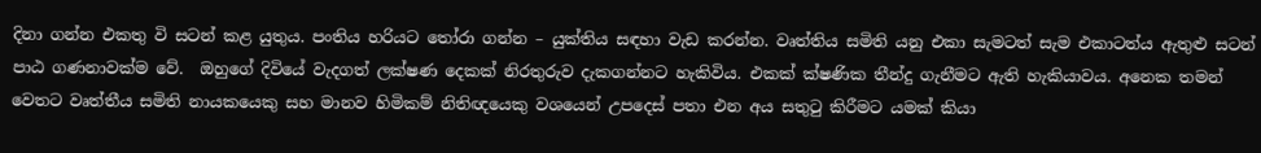දිනා ගන්න එකතු වි සටන් කළ යුතුය. පංතිය හරියට තෝරා ගන්න – යුක්තිය සඳහා වැඩ කරන්න. වෘත්තිය සමිති යනු එකා සැමටත් සැම එකාටත්ය ඇතුළු සටන් පාඨ ගණනාවක්ම වේ.  ඔහුගේ දිවියේ වැදගත් ලක්ෂණ දෙකක් නිරතුරුව දැකගන්නට හැකිවිය. එකක් ක්ෂණික තීන්දු ගැනීමට ඇති හැකියාවය. අනෙක තමන් වෙතට වෘත්තීය සමිති නායකයෙකු සහ මානව හිමිකම් නිතිඥයෙකු වශයෙන් උපදෙස් පතා එන අය සතුටු කිරීමට යමක් කියා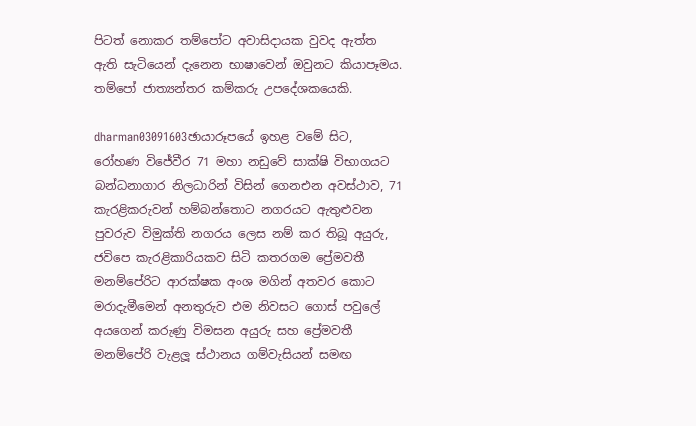පිටත් නොකර තම්පෝට අවාසිදායක වුවද ඇත්ත ඇති සැටියෙන් දැනෙන භාෂාවෙන් ඔවුනට කියාපෑමය. තම්පෝ ජාත්‍යන්තර කම්කරු උපදේශකයෙකි.

dharman03091603ඡායාරූපයේ ඉහළ වමේ සිට, රෝහණ විජේවීර 71 මහා නඩුවේ සාක්ෂි විභාගයට බන්ධනාගාර නිලධාරින් විසින් ගෙනඑන අවස්ථාව, 71 කැරළිකරුවන් හම්බන්තොට නගරයට ඇතුළුවන පුවරුව විමුක්ති නගරය ලෙස නම් කර තිබූ අයුරු, ජවිපෙ කැරළිකාරියකව සිටි කතරගම ප්‍රේමවතී මනම්පේරිට ආරක්ෂක අංශ මගින් අතවර කොට මරාදැමීමෙන් අනතුරුව එම නිවසට ගොස් පවුලේ අයගෙන් කරුණු විමසන අයුරු සහ ප්‍රේමවතී මනම්පේරි වැළලූ ස්ථානය ගම්වැසියන් සමඟ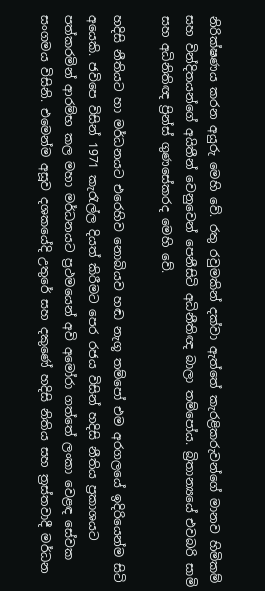නිරික්ෂණය කරන අයුරු මෙහි වේ. රතු රවුමකින් දක්වා ඇත්තේ කැරළිකරුවන්ගේ මානව හිමිකම් සහ වින්දිතයන්ගේ අයිතීන් වෙනුවෙන් පෙනීසිටි අධිනීතිඥ බාලා තම්පෝය. බ්‍රිතාන්‍යයේ එවබරි සාමි සහ අධිනිතිඥ ප්‍රින්ස් ගුණසේකරද මෙහි වේ.

හදිසි නීතියට හා මර්ධනයට එරෙහිව නොබියව හඬ නැගූ තම්පෝ එම අරගලයේ ඉදිරියෙන්ම සිටි අයෙකි. ජවිපෙ විසින් 1971 කැරැල්ල දියත් කිරීමට පෙර රජය විසින් හදිසි නීතිය ප්‍රකාශයට පත්කරමින් ආරම්භ කල මහා මර්ධනයට ප්‍රථමයෙන් අවි අමෝරා ගත්තේ ලංකා වෙළඳ සේවක සංගමය විසිනි. එමෙන්ම අසූව දශකයේදි උතුරේ සහ දකුණේ හදිසි නිතිය සහ ත්‍රස්තවාදී මර්ධන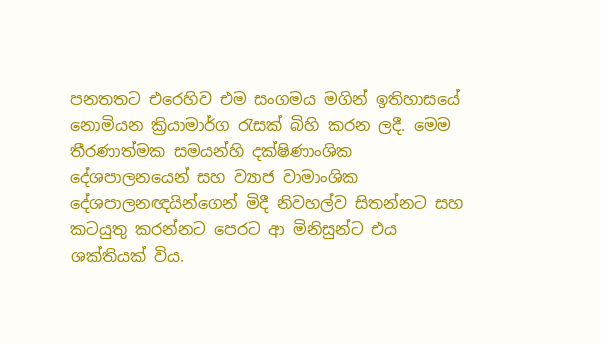පනතතට එරෙහිව එම සංගමය මගින් ඉතිහාසයේ නොමියන ක්‍රියාමාර්ග රැසක් බිහි කරන ලදී. මෙම තීරණාත්මක සමයන්හි දක්ෂිණාංශික දේශපාලනයෙන් සහ ව්‍යාජ වාමාංශික දේශපාලනඥයින්ගෙන් මිදී නිවහල්ව සිතන්නට සහ කටයුතු කරන්නට පෙරට ආ මිනිසුන්ට එය ශක්තියක් විය.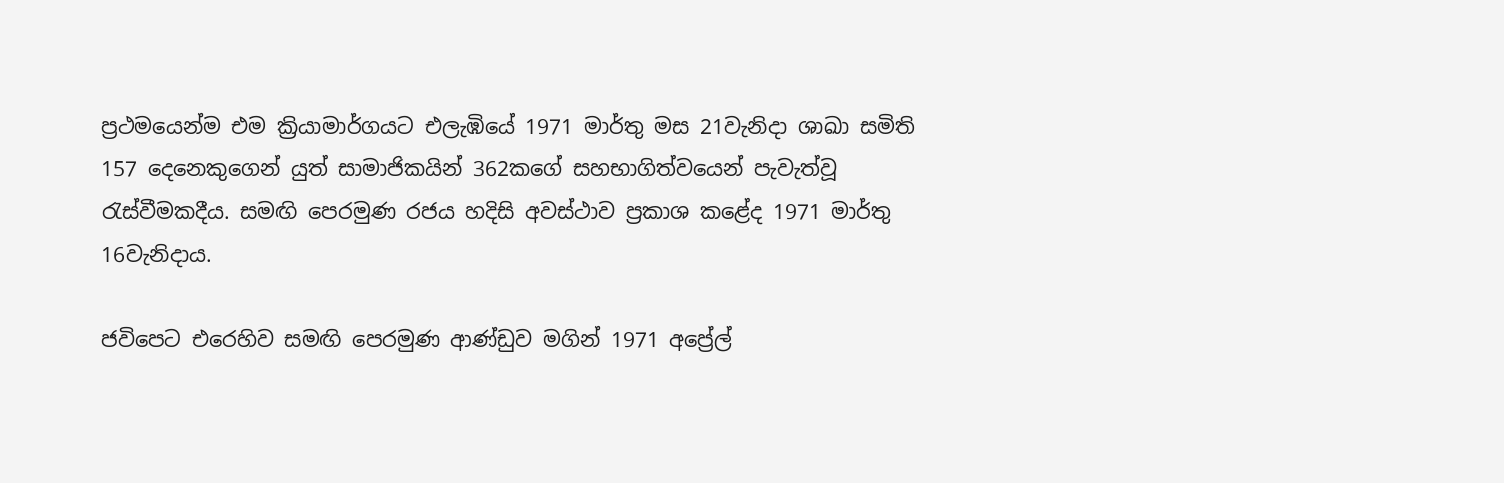ප්‍රථමයෙන්ම එම ක්‍රියාමාර්ගයට එලැඹියේ 1971 මාර්තු මස 21වැනිදා ශාඛා සමිති 157 දෙනෙකුගෙන් යුත් සාමාජිකයින් 362කගේ සහභාගිත්වයෙන් පැවැත්වූ රැස්වීමකදීය. සමඟි පෙරමුණ රජය හදිසි අවස්ථාව ප්‍රකාශ කළේද 1971 මාර්තු 16වැනිදාය.

ජවිපෙට එරෙහිව සමඟි පෙරමුණ ආණ්ඩුව මගින් 1971 අප්‍රේල්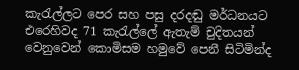කැරැල්ලට පෙර සහ පසු දරදඬු මර්ධනයට එරෙහිවද 71 කැරැල්ලේ ඇතැම් චුදිතයන් වෙනුවෙන් කොමිසම හමුවේ පෙනී සිටිමින්ද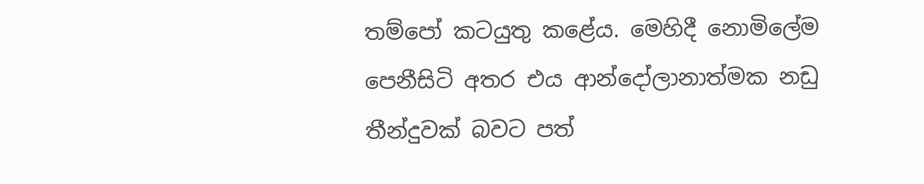තම්පෝ කටයුතු කළේය. මෙහිදී නොමිලේම පෙනීසිටි අතර එය ආන්දෝලානාත්මක නඩු තීන්දුවක් බවට පත්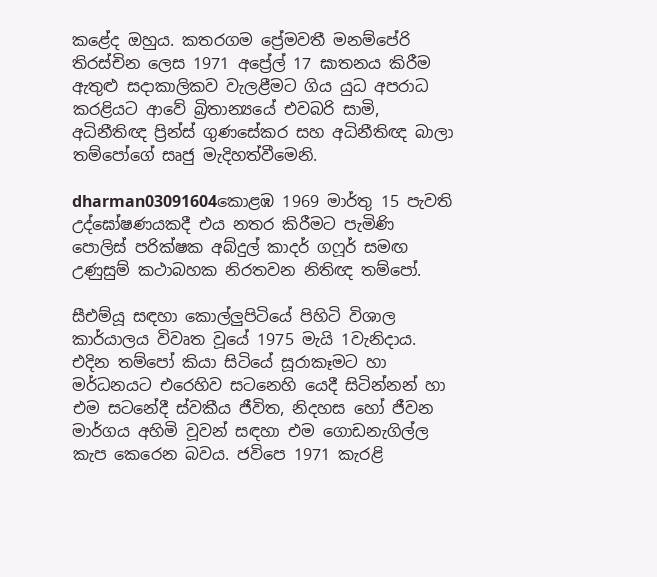කළේද ඔහුය. කතරගම ප්‍රේමවතී මනම්පේරි තිරස්චින ලෙස 1971 අප්‍රේල් 17 ඝාතනය කිරීම ඇතුළු සදාකාලිකව වැලළීමට ගිය යුධ අපරාධ කරළියට ආවේ බ්‍රිතාන්‍යයේ එවබරි සාමි, අධිනීතිඥ ප්‍රින්ස් ගුණසේකර සහ අධිනීතිඥ බාලා තම්පෝගේ සෘජු මැදිහත්වීමෙනි.

dharman03091604කොළඹ 1969 මාර්තු 15 පැවති උද්ඝෝෂණයකදී එය නතර කිරීමට පැමිණි පොලිස් පරික්ෂක අබ්දුල් කාදර් ගෆූර් සමඟ උණුසුම් කථාබහක නිරතවන නිතිඥ තම්පෝ.

සීඑම්යූ සඳහා කොල්ලුපිටියේ පිහිටි විශාල කාර්යාලය විවෘත වූයේ 1975 මැයි 1වැනිදාය. එදින තම්පෝ කියා සිටියේ සූරාකෑමට හා මර්ධනයට එරෙහිව සටනෙහි යෙදී සිටින්නන් හා එම සටනේදී ස්වකීය ජීවිත, නිදහස හෝ ජීවන මාර්ගය අහිමි වූවන් සඳහා එම ගොඩනැගිල්ල කැප කෙරෙන බවය. ජවිපෙ 1971 කැරළි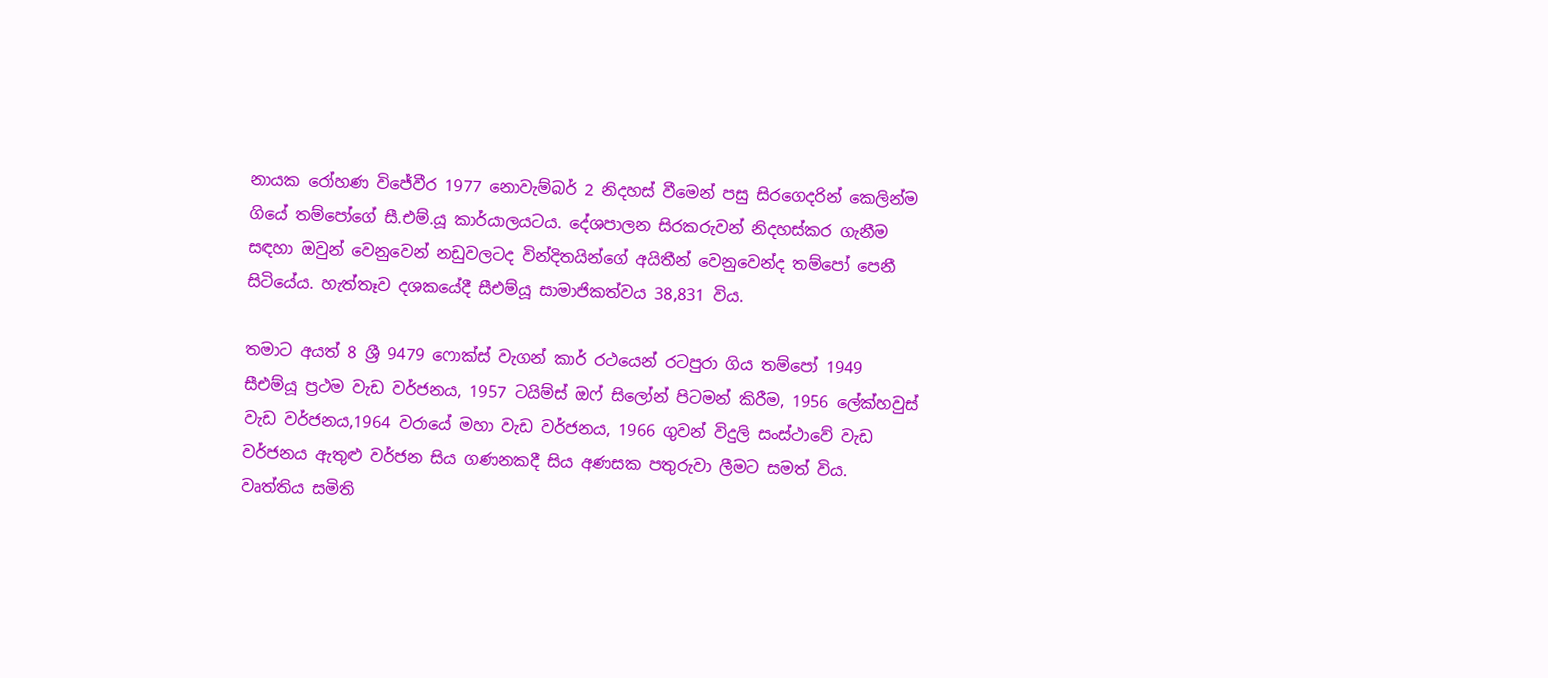නායක රෝහණ විජේවීර 1977 නොවැම්බර් 2 නිදහස් වීමෙන් පසු සිරගෙදරින් කෙලින්ම ගියේ තම්පෝගේ සී.එම්.යූ කාර්යාලයටය. දේශපාලන සිරකරුවන් නිදහස්කර ගැනීම සඳහා ඔවුන් වෙනුවෙන් නඩුවලටද වින්දිතයින්ගේ අයිතීන් වෙනුවෙන්ද තම්පෝ පෙනී සිටියේය. හැත්තෑව දශකයේදී සීඑම්යූ සාමාජිකත්වය 38,831 විය.

තමාට අයත් 8 ශ්‍රී 9479 ෆොක්ස් වැගන් කාර් රථයෙන් රටපුරා ගිය තම්පෝ 1949 සීඑම්යූ ප්‍රථම වැඩ වර්ජනය, 1957 ටයිම්ස් ඔෆ් සිලෝන් පිටමන් කිරීම, 1956 ලේක්හවුස් වැඩ වර්ජනය,1964 වරායේ මහා වැඩ වර්ජනය, 1966 ගුවන් විදුලි සංස්ථාවේ වැඩ වර්ජනය ඇතුළු වර්ජන සිය ගණනකදී සිය අණසක පතුරුවා ලීමට සමත් විය. වෘත්තිය සමිති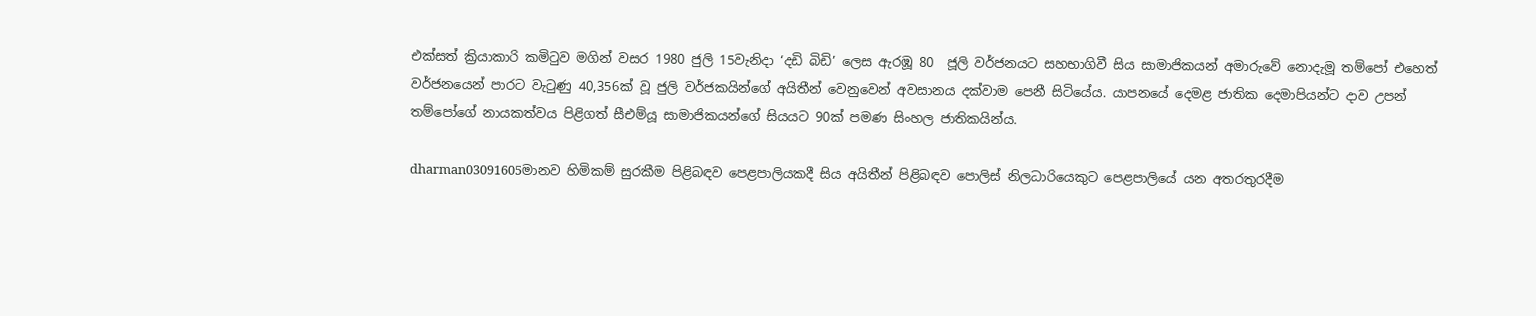එක්සත් ක්‍රියාකාරි කමිටුව මගින් වසර 1980 ජුලි 15වැනිදා ‘දඩි බිඩි’ ලෙස ඇරඹූ 80  ජූලි වර්ජනයට සහභාගිවී සිය සාමාජිකයන් අමාරුවේ නොදැමූ තම්පෝ එහෙත් වර්ජනයෙන් පාරට වැටුණු 40,356ක් වූ ජුලි වර්ජකයින්ගේ අයිතීන් වෙනුවෙන් අවසානය දක්වාම පෙනී සිටියේය. යාපනයේ දෙමළ ජාතික දෙමාපියන්ට දාව උපන් තම්පෝගේ නායකත්වය පිළිගත් සීඑම්යූ සාමාජිකයන්ගේ සියයට 90ක් පමණ සිංහල ජාතිකයින්ය.

dharman03091605මානව හිමිකම් සුරකීම පිළිබඳව පෙළපාලියකදී සිය අයිතීන් පිළිබඳව පොලිස් නිලධාරියෙකුට පෙළපාලියේ යන අතරතුරදීම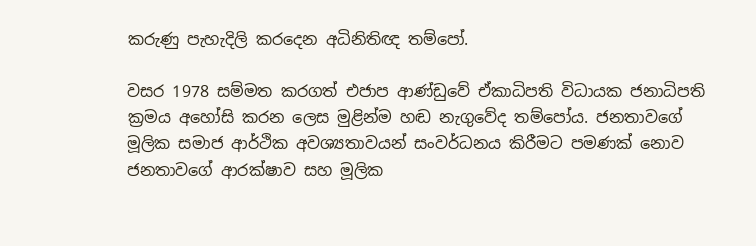කරුණු පැහැදිලි කරදෙන අධිනිතිඥ තම්පෝ.

වසර 1978 සම්මත කරගත් එජාප ආණ්ඩුවේ ඒකාධිපති විධායක ජනාධිපති ක්‍රමය අහෝසි කරන ලෙස මුළින්ම හඬ නැගුවේද තම්පෝය. ජනතාවගේ මූලික සමාජ ආර්ථික අවශ්‍යතාවයන් සංවර්ධනය කිරීමට පමණක් නොව ජනතාවගේ ආරක්ෂාව සහ මූලික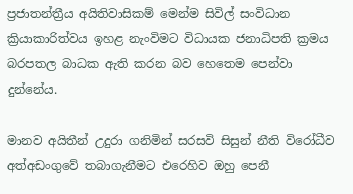ප්‍රජාතන්ත්‍රීය අයිතිවාසිකම් මෙන්ම සිවිල් සංවිධාන ක්‍රියාකාරිත්වය ඉහළ නැංවිමට විධායක ජනාධිපති ක්‍රමය බරපතල බාධක ඇති කරන බව හෙතෙම පෙන්වා දුන්නේය.

මානව අයිතීන් උදුරා ගනිමින් සරසවි සිසුන් නීති විරෝධීව අත්අඩංගුවේ තබාගැනීමට එරෙහිව ඔහු පෙනී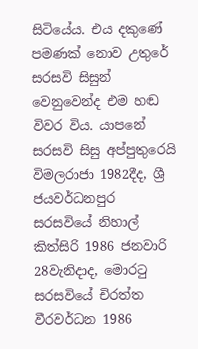සිටියේය. එය දකුණේ පමණක් නොව උතුරේ සරසවි සිසුන් වෙනුවෙන්ද එම හඬ විවර විය. යාපනේ සරසවි සිසු අප්පුතුරෙයි විමලරාජා 1982දීද, ශ්‍රී ජයවර්ධනපුර සරසවියේ නිහාල් කිත්සිරි 1986 ජනවාරි 28වැනිදාද, මොරටු සරසවියේ චිරත්ත වීරවර්ධන 1986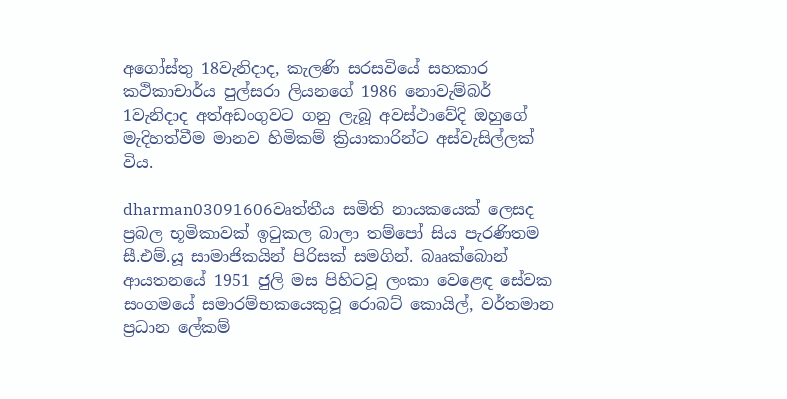අගෝස්තු 18වැනිදාද, කැලණි සරසවියේ සහකාර කථිකාචාර්ය පුල්සරා ලියනගේ 1986 නොවැම්බර් 1වැනිදාද අත්අඩංගුවට ගනු ලැබූ අවස්ථාවේදි ඔහුගේ මැදිහත්වීම මානව හිමිකම් ක්‍රියාකාරින්ට අස්වැසිල්ලක් විය.

dharman03091606වෘත්තීය සමිති නායකයෙක් ලෙසද ප්‍රබල භූමිකාවක් ඉටුකල බාලා තම්පෝ සිය පැරණිතම සී.එම්.යූ සාමාජිකයින් පිරිසක් සමගින්. බෲක්බොන් ආයතනයේ 1951 ජුලි මස පිහිටවූ ලංකා වෙළෙඳ සේවක සංගමයේ සමාරම්භකයෙකුවූ රොබට් කොයිල්, වර්තමාන ප්‍රධාන ලේකම්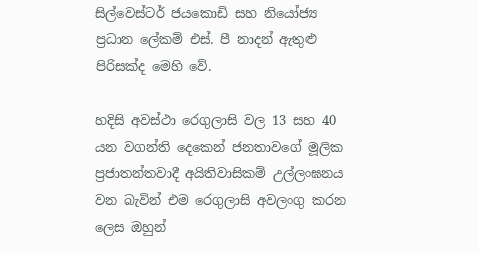සිල්වෙස්ටර් ජයකොඩි සහ නියෝජ්‍ය ප්‍රධාන ලේකම් එස්. පී නාදන් ඇතුළු පිරිසක්ද මෙහි වේ.

හදිසි අවස්ථා රෙගුලාසි වල 13 සහ 40 යන වගන්ති දෙකෙන් ජනතාවගේ මූලික ප්‍රජාතන්තවාදී අයිතිවාසිකම් උල්ලංඝනය වන බැවින් එම රෙගුලාසි අවලංගු කරන ලෙස ඔහුන්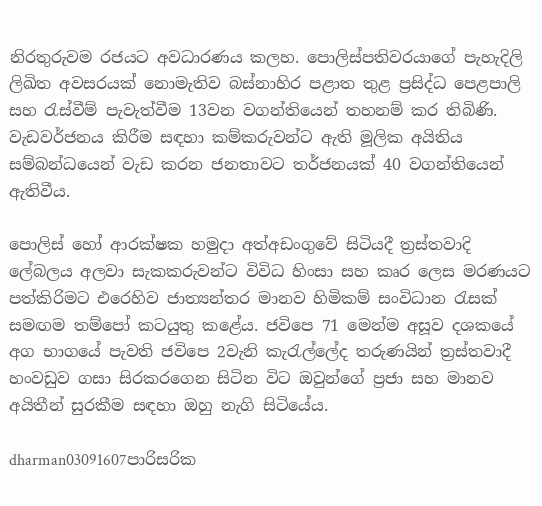නිරතුරුවම රජයට අවධාරණය කලහ. පොලිස්පතිවරයාගේ පැහැදිලි ලිඛිත අවසරයක් නොමැතිව බස්නාහිර පළාත තුළ ප්‍රසිද්ධ පෙළපාලි සහ රැස්වීම් පැවැත්වීම 13වන වගන්තියෙන් තහනම් කර තිබිණි. වැඩවර්ජනය කිරීම සඳහා කම්කරුවන්ට ඇති මූලික අයිතිය සම්බන්ධයෙන් වැඩ කරන ජනතාවට තර්ජනයක් 40 වගන්තියෙන් ඇතිවීය.

පොලිස් හෝ ආරක්ෂක හමුදා අත්අඩංගුවේ සිටියදී ත්‍රස්තවාදි ලේබලය අලවා සැකකරුවන්ට විවිධ හිංසා සහ කෘර ලෙස මරණයට පත්කිරිමට එරෙහිව ජාත්‍යන්තර මානව හිමිකම් සංවිධාන රැසක් සමඟම තම්පෝ කටයුතු කළේය. ජවිපෙ 71 මෙන්ම අසූව දශකයේ අග භාගයේ පැවති ජවිපෙ 2වැනි කැරැල්ලේද තරුණයින් ත්‍රස්තවාදී හංවඩුව ගසා සිරකරගෙන සිටින විට ඔවුන්ගේ ප්‍රජා සහ මානව අයිතීන් සුරකීම සඳහා ඔහු නැගි සිටියේය.

dharman03091607පාරිසරික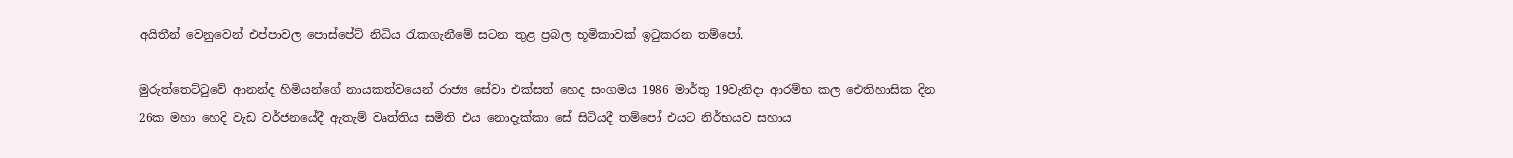අයිතීන් වෙනුවෙන් එප්පාවල පොස්පේට් නිධිය රැකගැනීමේ සටන තුළ ප්‍රබල භූමිකාවක් ඉටුකරන තම්පෝ.

මුරුත්තෙට්ටුවේ ආනන්ද හිමියන්ගේ නායකත්වයෙන් රාජ්‍ය සේවා එක්සත් හෙද සංගමය 1986 මාර්තු 19වැනිදා ආරම්භ කල ඓතිහාසික දින 26ක මහා හෙදි වැඩ වර්ජනයේදී ඇතැම් වෘත්තිය සමිති එය නොදැක්කා සේ සිටියදී තම්පෝ එයට නිර්භයව සහාය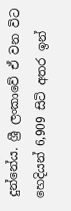දුන්නේය. ශ්‍රී ලංකාවේ ඒ වන විට හෙදියන් 6,909 සිටි අතර ඉන්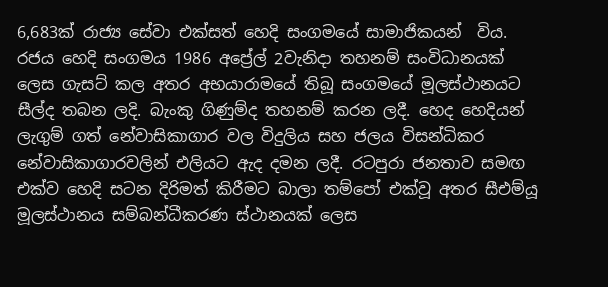6,683ක් රාජ්‍ය සේවා එක්සත් හෙදි සංගමයේ සාමාජිකයන්  විය. රජය හෙදි සංගමය 1986 අප්‍රේල් 2වැනිදා තහනම් සංවිධානයක් ලෙස ගැසට් කල අතර අභයාරාමයේ තිබූ සංගමයේ මූලස්ථානයට සීල්ද තබන ලදි. බැංකු ගිණුම්ද තහනම් කරන ලදී. හෙද හෙදියන් ලැගුම් ගත් නේවාසිකාගාර වල විදුලිය සහ ජලය විසන්ධිකර  නේවාසිකාගාරවලින් එලියට ඇද දමන ලදී. රටපුරා ජනතාව සමඟ එක්ව හෙදි සටන දිරිමත් කිරීමට බාලා තම්පෝ එක්වූ අතර සීඑම්යූ මූලස්ථානය සම්බන්ධීකරණ ස්ථානයක් ලෙස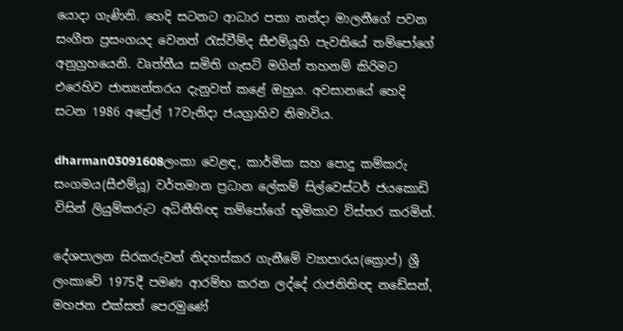යොදා ගැණිනි. හෙදි සටනට ආධාර පතා නන්දා මාලනීගේ පවන සංගීත ප්‍රසංගයද වෙනත් රැස්වීම්ද සීඑම්යූහි පැවතියේ තම්පෝගේ අනුග්‍රහයෙනි. වෘත්තීය සමිති ගැසට් මගින් තහනම් කිරිමට එරෙහිව ජාත්‍යන්තරය දැනුවත් කළේ ඔහුය. අවසානයේ හෙදි සටන 1986 අප්‍රේල් 17වැනිදා ජයග්‍රාහිව නිමාවිය.

dharman03091608ලංකා වෙළඳ, කාර්මික සහ පොදු කම්කරු සංගමය(සීඑම්යූ) වර්තමාන ප්‍රධාන ලේකම් සිල්වෙස්ටර් ජයකොඩි විසින් ලියුම්කරුට අධිනීතිඥ තම්පෝගේ භූමිකාව විස්තර කරමින්.

දේශපාලන සිරකරුවන් නිදහස්කර ගැනීමේ ව්‍යාපාරය(ක්‍රොප්) ශ්‍රී ලංකාවේ 1975දී පමණ ආරම්භ කරන ලද්දේ රාජනිතිඥ නඩේසන්, මහජන එක්සත් පෙරමුණේ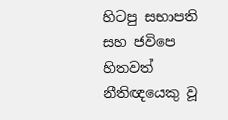හිටපු සභාපති සහ ජවිපෙ හිතවත් නීතිඥයෙකු වූ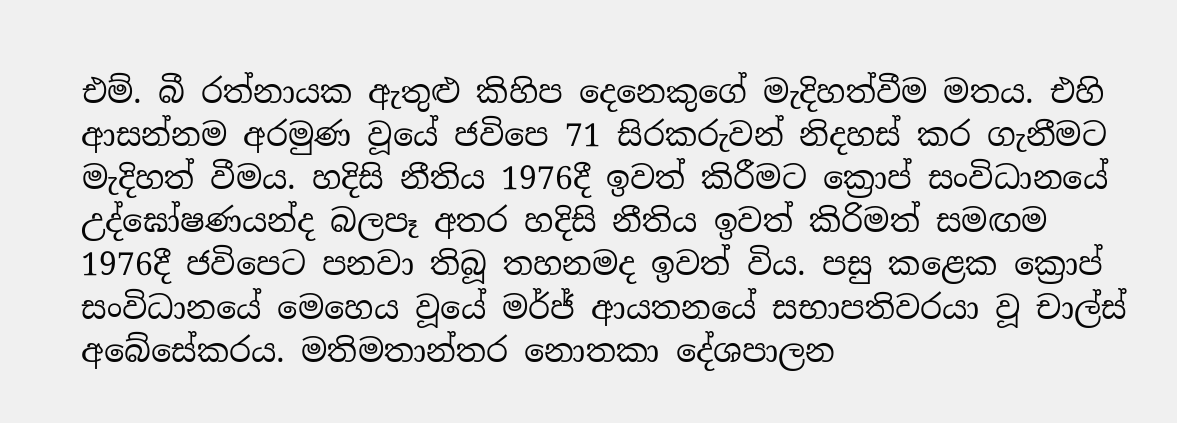එම්. බී රත්නායක ඇතුළු කිහිප දෙනෙකුගේ මැදිහත්වීම මතය. එහි ආසන්නම අරමුණ වූයේ ජවිපෙ 71 සිරකරුවන් නිදහස් කර ගැනීමට මැදිහත් වීමය. හදිසි නීතිය 1976දී ඉවත් කිරීමට ක්‍රොප් සංවිධානයේ උද්ඝෝෂණයන්ද බලපෑ අතර හදිසි නීතිය ඉවත් කිරිමත් සමඟම 1976දී ජවිපෙට පනවා තිබූ තහනමද ඉවත් විය. පසු කළෙක ක්‍රොප් සංවිධානයේ මෙහෙය වූයේ මර්ජ් ආයතනයේ සභාපතිවරයා වූ චාල්ස් අබේසේකරය. මතිමතාන්තර නොතකා දේශපාලන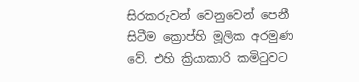සිරකරුවන් වෙනුවෙන් පෙනී සිටීම ක්‍රොප්හි මූලික අරමුණ වේ. එහි ක්‍රියාකාරි කමිටුවට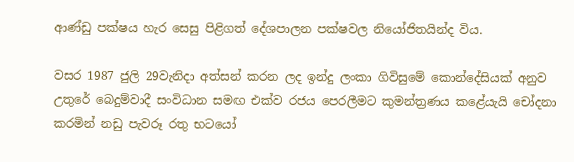ආණ්ඩු පක්ෂය හැර සෙසු පිළිගත් දේශපාලන පක්ෂවල නියෝජිතයින්ද විය.

වසර 1987 ජුලි 29වැනිදා අත්සන් කරන ලද ඉන්දු ලංකා ගිවිසුමේ කොන්දේසියක් අනුව උතුරේ බෙදුම්වාදී සංවිධාන සමඟ එක්ව රජය පෙරලීමට කුමන්ත්‍රණය කළේයැයි චෝදනා කරමින් නඩු පැවරූ රතු භටයෝ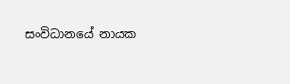සංවිධානයේ නායක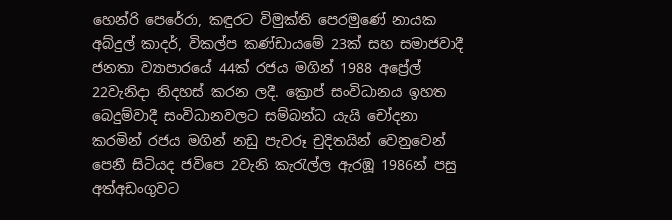හෙන්රි පෙරේරා, කඳුරට විමුක්ති පෙරමුණේ නායක අබ්දුල් කාදර්, විකල්ප කණ්ඩායමේ 23ක් සහ සමාජවාදී ජනතා ව්‍යාපාරයේ 44ක් රජය මගින් 1988 අප්‍රේල් 22වැනිදා නිදහස් කරන ලදී. ක්‍රොප් සංවිධානය ඉහත බෙදුම්වාදී සංවිධානවලට සම්බන්ධ යැයි චෝදනා කරමින් රජය මගින් නඩු පැවරූ චුදිතයින් වෙනුවෙන් පෙනී සිටියද ජවිපෙ 2වැනි කැරැල්ල ඇරඹූ 1986න් පසු අත්අඩංගුවට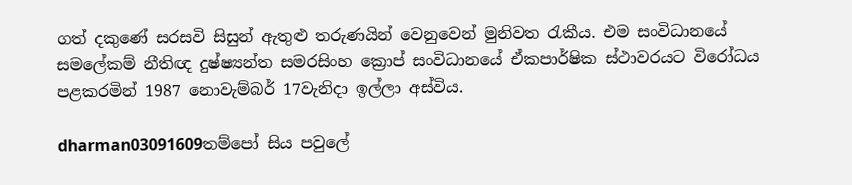ගත් දකුණේ සරසවි සිසුන් ඇතුළු තරුණයින් වෙනුවෙන් මුනිවත රැකීය. එම සංවිධානයේ සමලේකම් නීතිඥ දුෂ්ෂ්‍යන්ත සමරසිංහ ක්‍රොප් සංවිධානයේ ඒකපාර්ෂික ස්ථාවරයට විරෝධය පළකරමින් 1987 නොවැම්බර් 17වැනිදා ඉල්ලා අස්විය.

dharman03091609තම්පෝ සිය පවුලේ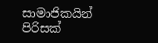සාමාජිකයින් පිරිසක්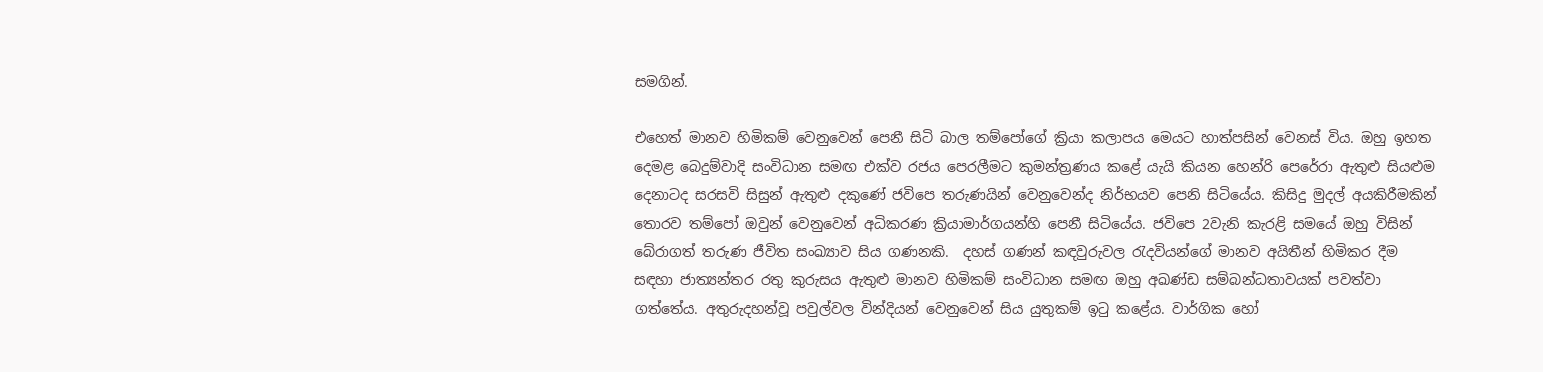සමගින්.

එහෙත් මානව හිමිකම් වෙනුවෙන් පෙනී සිටි බාල තම්පෝගේ ක්‍රියා කලාපය මෙයට හාත්පසින් වෙනස් විය. ඔහු ඉහත දෙමළ බෙදුම්වාදි සංවිධාන සමඟ එක්ව රජය පෙරලීමට කුමන්ත්‍රණය කළේ යැයි කියන හෙන්රි පෙරේරා ඇතුළු සියළුම දෙනාටද සරසවි සිසුන් ඇතුළු දකුණේ ජවිපෙ තරුණයින් වෙනුවෙන්ද නිර්භයව පෙනි සිටියේය. කිසිදු මුදල් අයකිරීමකින් තොරව තම්පෝ ඔවුන් වෙනුවෙන් අධිකරණ ක්‍රියාමාර්ගයන්හි පෙනී සිටියේය. ජවිපෙ 2වැනි කැරළි සමයේ ඔහු විසින් බේරාගත් තරුණ ජීවිත සංඛ්‍යාව සිය ගණනකි.  දහස් ගණන් කඳවුරුවල රැදවියන්ගේ මානව අයිතීන් හිමිකර දීම සඳහා ජාත්‍යන්තර රතු කුරුසය ඇතුළු මානව හිමිකම් සංවිධාන සමඟ ඔහු අඛණ්ඩ සම්බන්ධතාවයක් පවත්වා ගත්තේය. අතුරුදහන්වූ පවුල්වල වින්දියන් වෙනුවෙන් සිය යුතුකම් ඉටු කළේය. වාර්ගික හෝ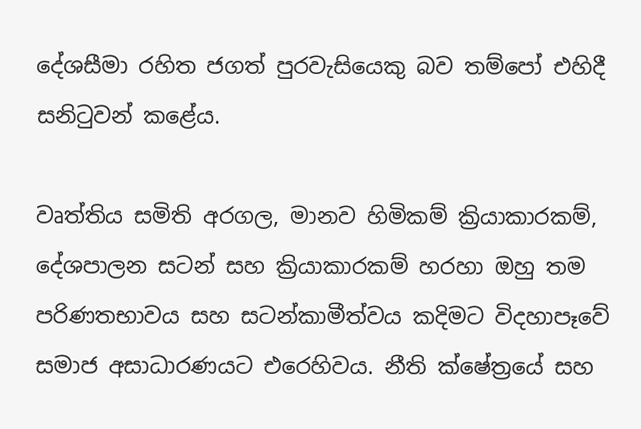දේශසීමා රහිත ජගත් පුරවැසියෙකු බව තම්පෝ එහිදී සනිටුවන් කළේය.

වෘත්තිය සමිති අරගල, මානව හිමිකම් ක්‍රියාකාරකම්, දේශපාලන සටන් සහ ක්‍රියාකාරකම් හරහා ඔහු තම පරිණතභාවය සහ සටන්කාමීත්වය කදිමට විදහාපෑවේ සමාජ අසාධාරණයට එරෙහිවය. නීති ක්ෂේත්‍රයේ සහ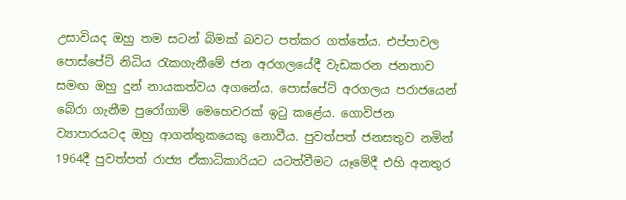උසාවියද ඔහු තම සටන් බිමක් බවට පත්කර ගත්තේය. එප්පාවල පොස්පේට් නිධිය රැකගැනීමේ ජන අරගලයේදී වැඩකරන ජනතාව සමඟ ඔහු දුන් නායකත්වය අගනේය. පොස්පේට් අරගලය පරාජයෙන් බේරා ගැනීම පුරෝගාමි මෙහෙවරක් ඉටු කළේය. ගොවිජන ව්‍යාපාරයටද ඔහු ආගන්තුකයෙකු නොවීය. පුවත්පත් ජනසතුව නමින් 1964දී පුවත්පත් රාජ්‍ය ඒකාධිකාරියට යටත්වීමට යෑමේදී එහි අනතුර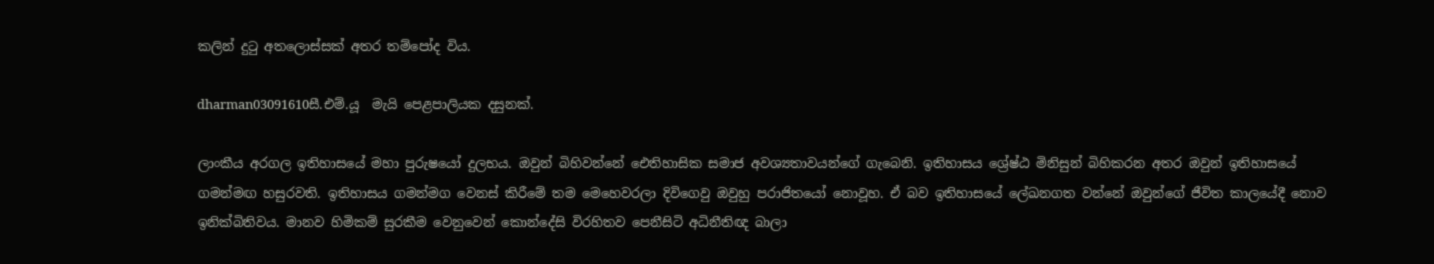කලින් දුටු අතලොස්සක් අතර තම්පෝද විය.

dharman03091610සී.එම්.යූ  මැයි පෙළපාලියක දසුනක්.

ලාංකීය අරගල ඉතිහාසයේ මහා පුරුෂයෝ දුලභය. ඔවුන් බිහිවන්නේ ඓතිහාසික සමාජ අවශ්‍යතාවයන්ගේ ගැබෙනි. ඉතිහාසය ශ්‍රේෂ්ඨ මිනිසුන් බිහිකරන අතර ඔවුන් ඉතිහාසයේ ගමන්මඟ හසුරවති. ඉතිහාසය ගමන්මග වෙනස් කිරීමේ තම මෙහෙවරලා දිවිගෙවු ඔවුහු පරාජිතයෝ නොවූහ. ඒ බව ඉතිහාසයේ ලේඛනගත වන්නේ ඔවුන්ගේ ජීවිත කාලයේදී නොව ඉනික්බිතිවය. මානව හිමිකම් සුරකීම වෙනුවෙන් කොන්දේසි විරහිතව පෙනීසිටි අධිනීතිඥ බාලා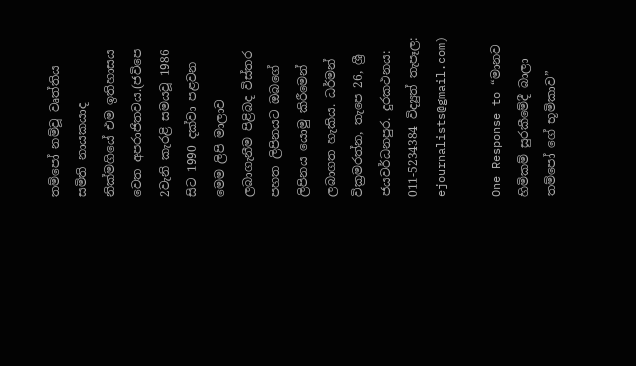තම්පෝ නම්වූ වෘත්තිය සමිති නායකයාද නික්මගියේ එම ඉතිහාසය වෙත අපරාජිතවය.(ජවිපෙ 2වැනි කැරළි සමයවූ 1986 සිට 1990 දක්වා පළවන මෙම ලිපි මාලාව ලබාගැනීම පිළිබද විස්තර පහත ලිපිනයට ඔබගේ ලිපිනය යොමු කිරීමෙන් ලබාගත හැකිය. ධර්මන් වික්‍රමරත්න, තැපෙ 26, ශ්‍රී ජයවර්ධනපුර. දුරකථනය: 011-5234384 විද්‍යුත් තැපෑල: ejournalists@gmail.com)

One Response to “මානව හිමිකම් සුරකීමේදී බාලා තම්පෝ ගේ භූමිකාව”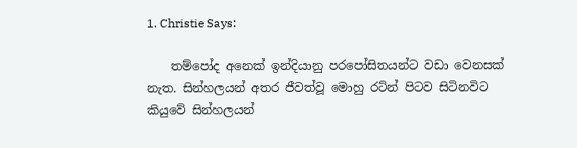1. Christie Says:

    තම්පෝද අනෙක් ඉන්දියානු පරපෝසිතයන්ට වඩා වෙනසක් නැත. සින්හලයන් අතර ජීවත්වූ මොහු රට්න් පිටව සිටිනවිට කියුවේ සින්හලයන්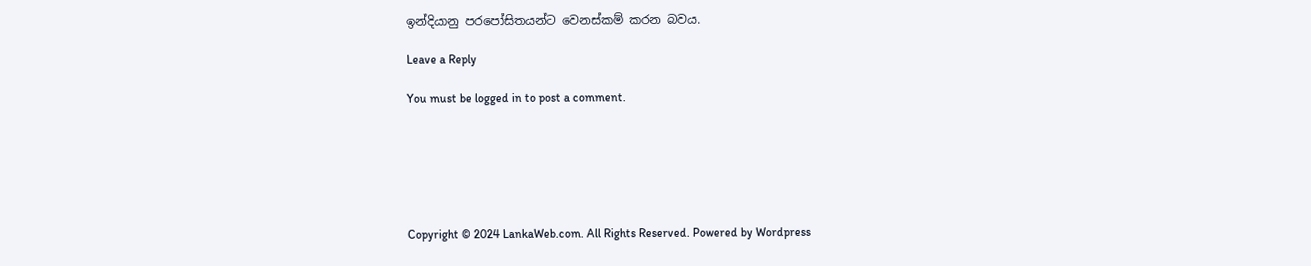ඉන්දියානු පරපෝසිතයන්ට වෙනස්කම් කරන බවය.

Leave a Reply

You must be logged in to post a comment.






Copyright © 2024 LankaWeb.com. All Rights Reserved. Powered by Wordpress